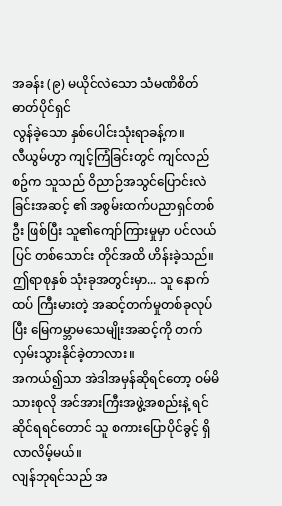အခန်း (၉) မယိုင်လဲသော သံမဏိစိတ်ဓာတ်ပိုင်ရှင်
လွန်ခဲ့သော နှစ်ပေါင်းသုံးရာခန့်က။
လီယွမ်ဟွာ ကျင့်ကြံခြင်းတွင် ကျင်လည်စဥ်က သူသည် ဝိညာဉ်အသွင်ပြောင်းလဲခြင်းအဆင့် ၏ အစွမ်းထက်ပညာရှင်တစ်ဦး ဖြစ်ပြီး သူ၏ကျော်ကြားမှုမှာ ပင်လယ်ပြင် တစ်သောင်း တိုင်အထိ ဟိန်းခဲ့သည်။
ဤရာစုနှစ် သုံးခုအတွင်းမှာ... သူ နောက်ထပ် ကြီးမားတဲ့ အဆင့်တက်မှုတစ်ခုလုပ်ပြီး မြေကမ္ဘာမသေမျိုးအဆင့်ကို တက်လှမ်းသွားနိုင်ခဲ့တာလား။
အကယ်၍သာ အဲဒါအမှန်ဆိုရင်တော့ ဝမ်မိသားစုလို အင်အားကြီးအဖွဲ့အစည်းနဲ့ ရင်ဆိုင်ရရင်တောင် သူ စကားပြောပိုင်ခွင့် ရှိလာလိမ့်မယ်။
လျန်ဘုရင်သည် အ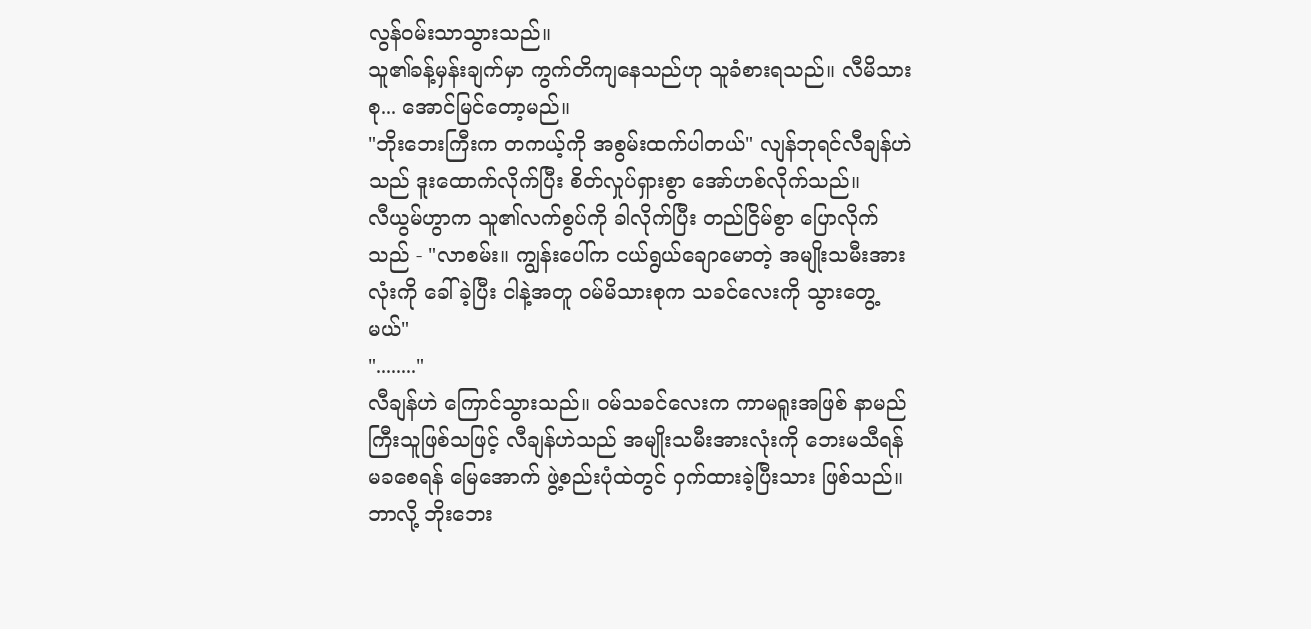လွန်ဝမ်းသာသွားသည်။
သူ၏ခန့်မှန်းချက်မှာ ကွက်တိကျနေသည်ဟု သူခံစားရသည်။ လီမိသားစု... အောင်မြင်တော့မည်။
"ဘိုးဘေးကြီးက တကယ့်ကို အစွမ်းထက်ပါတယ်" လျန်ဘုရင်လီချန်ဟဲ သည် ဒူးထောက်လိုက်ပြီး စိတ်လှုပ်ရှားစွာ အော်ဟစ်လိုက်သည်။
လီယွမ်ဟွာက သူ၏လက်စွပ်ကို ခါလိုက်ပြီး တည်ငြိမ်စွာ ပြောလိုက်သည် - "လာစမ်း။ ကျွန်းပေါ်က ငယ်ရွယ်ချောမောတဲ့ အမျိုးသမီးအားလုံးကို ခေါ်ခဲ့ပြီး ငါနဲ့အတူ ဝမ်မိသားစုက သခင်လေးကို သွားတွေ့မယ်"
"........"
လီချန်ဟဲ ကြောင်သွားသည်။ ဝမ်သခင်လေးက ကာမရူးအဖြစ် နာမည်ကြီးသူဖြစ်သဖြင့် လီချန်ဟဲသည် အမျိုးသမီးအားလုံးကို ဘေးမသီရန်မခစေရန် မြေအောက် ဖွဲ့စည်းပုံထဲတွင် ဝှက်ထားခဲ့ပြီးသား ဖြစ်သည်။
ဘာလို့ ဘိုးဘေး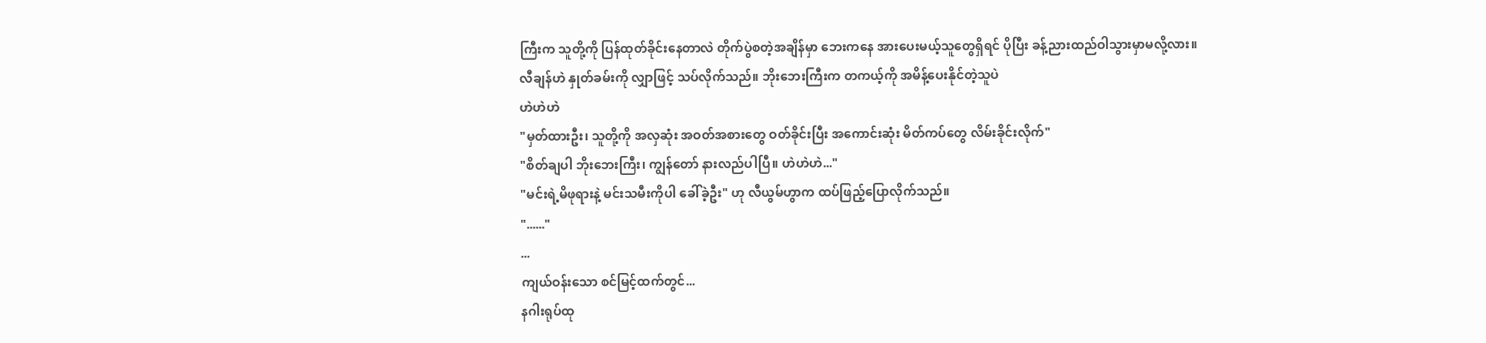ကြီးက သူတို့ကို ပြန်ထုတ်ခိုင်းနေတာလဲ တိုက်ပွဲစတဲ့အချိန်မှာ ဘေးကနေ အားပေးမယ့်သူတွေရှိရင် ပိုပြီး ခန့်ညားထည်ဝါသွားမှာမလို့လား။
လီချန်ဟဲ နှုတ်ခမ်းကို လျှာဖြင့် သပ်လိုက်သည်။ ဘိုးဘေးကြီးက တကယ့်ကို အမိန့်ပေးနိုင်တဲ့သူပဲ
ဟဲဟဲဟဲ
"မှတ်ထားဦး၊ သူတို့ကို အလှဆုံး အဝတ်အစားတွေ ဝတ်ခိုင်းပြီး အကောင်းဆုံး မိတ်ကပ်တွေ လိမ်းခိုင်းလိုက်"
"စိတ်ချပါ ဘိုးဘေးကြီး၊ ကျွန်တော် နားလည်ပါပြီ။ ဟဲဟဲဟဲ..."
"မင်းရဲ့မိဖုရားနဲ့ မင်းသမီးကိုပါ ခေါ်ခဲ့ဦး" ဟု လီယွမ်ဟွာက ထပ်ဖြည့်ပြောလိုက်သည်။
"......"
...
ကျယ်ဝန်းသော စင်မြင့်ထက်တွင်...
နဂါးရုပ်ထု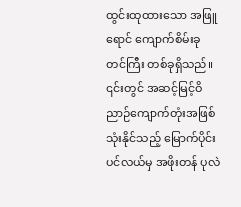ထွင်းထုထားသော အဖြူရောင် ကျောက်စိမ်းခုတင်ကြီး တစ်ခုရှိသည်။ ၎င်းတွင် အဆင့်မြင့်ဝိညာဉ်ကျောက်တုံးအဖြစ် သုံးနိုင်သည့် မြောက်ပိုင်းပင်လယ်မှ အဖိုးတန် ပုလဲ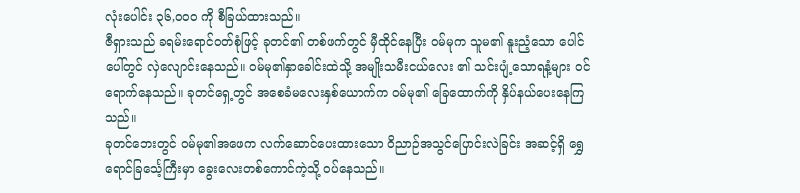လုံးပေါင်း ၃၆,၀၀၀ ကို စီခြယ်ထားသည်။
ဇီရှားသည် ခရမ်းရောင်ဝတ်စုံဖြင့် ခုတင်၏ တစ်ဖက်တွင် မှီထိုင်နေပြီး ဝမ်မုက သူမ၏ နူးညံ့သော ပေါင်ပေါ်တွင် လှဲလျောင်းနေသည်။ ဝမ်မု၏နှာခေါင်းထဲသို့ အမျိုးသမီးငယ်လေး ၏ သင်းပျံ့သောရနံ့များ ဝင်ရောက်နေသည်။ ခုတင်ရှေ့တွင် အစေခံမလေးနှစ်ယောက်က ဝမ်မု၏ ခြေထောက်ကို နှိပ်နယ်ပေးနေကြသည်။
ခုတင်ဘေးတွင် ဝမ်မု၏အဖေက လက်ဆောင်ပေးထားသော ဝိညာဉ်အသွင်ပြောင်းလဲခြင်း အဆင့်ရှိ ရွှေရောင်ခြင်္သေ့ကြီးမှာ ခွေးလေးတစ်ကောင်ကဲ့သို့ ဝပ်နေသည်။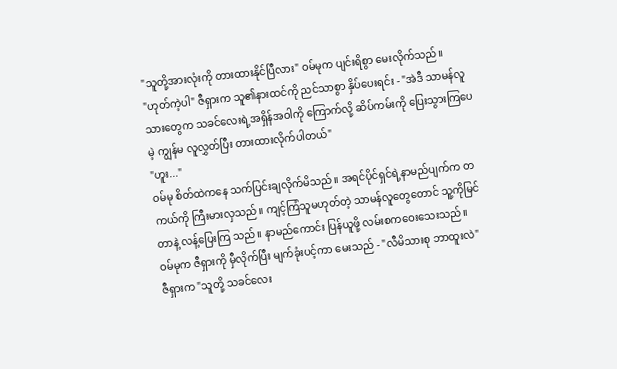"သူတို့အားလုံးကို တားထားနိုင်ပြီလား" ဝမ်မုက ပျင်းရိစွာ မေးလိုက်သည်။
"ဟုတ်ကဲ့ပါ" ဇီရှားက သူ၏နားထင်ကို ညင်သာစွာ နှိပ်ပေးရင်း - "အဲဒီ သာမန်လူသားတွေက သခင်လေးရဲ့အရှိန်အဝါကို ကြောက်လို့ ဆိပ်ကမ်းကို ပြေးသွားကြပေမဲ့ ကျွန်မ လူလွှတ်ပြီး တားထားလိုက်ပါတယ်"
"ဟူး..."
ဝမ်မု စိတ်ထဲကနေ သက်ပြင်းချလိုက်မိသည်။ အရင်ပိုင်ရှင်ရဲ့နာမည်ပျက်က တကယ်ကို ကြီးမားလှသည်။ ကျင့်ကြံသူမဟုတ်တဲ့ သာမန်လူတွေတောင် သူ့ကိုမြင်တာနဲ့ လန့်ပြေးကြ သည်။ နာမည်ကောင်း ပြန်ယူဖို့ လမ်းစကဝေးသေးသည်။
ဝမ်မုက ဇီရှားကို မှီလိုက်ပြီး မျက်ခုံးပင့်ကာ မေးသည် - "လီမိသားစု ဘာထူးလဲ"
ဇီရှားက "သူတို့ သခင်လေး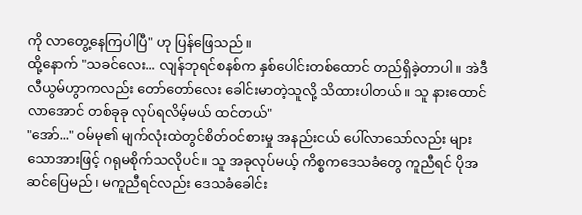ကို လာတွေ့နေကြပါပြီ" ဟု ပြန်ဖြေသည်။
ထို့နောက် "သခင်လေး... လျန်ဘုရင်စနစ်က နှစ်ပေါင်းတစ်ထောင် တည်ရှိခဲ့တာပါ။ အဲဒီ လီယွမ်ဟွာကလည်း တော်တော်လေး ခေါင်းမာတဲ့သူလို့ သိထားပါတယ်။ သူ နားထောင်လာအောင် တစ်ခုခု လုပ်ရလိမ့်မယ် ထင်တယ်"
"အော်..." ဝမ်မု၏ မျက်လုံးထဲတွင်စိတ်ဝင်စားမှု အနည်းငယ် ပေါ်လာသော်လည်း များသောအားဖြင့် ဂရုမစိုက်သလိုပင်။ သူ အခုလုပ်မယ့် ကိစ္စကဒေသခံတွေ ကူညီရင် ပိုအဆင်ပြေမည်၊ မကူညီရင်လည်း ဒေသခံခေါင်း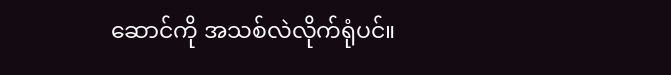ဆောင်ကို အသစ်လဲလိုက်ရုံပင်။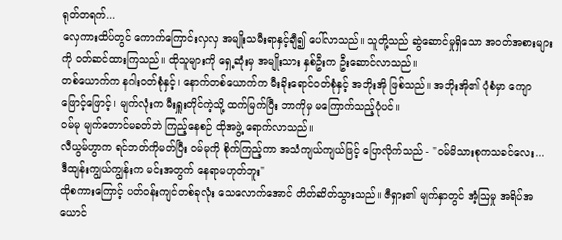ရုတ်တရက်...
လှေကားထိပ်တွင် ကောက်ကြောင်းလှလှ အမျိုးသမီးရာနှင့်ချီ၍ ပေါ်လာသည်။ သူတို့သည် ဆွဲဆောင်မှုရှိသော အဝတ်အစားများကို ဝတ်ဆင်ထားကြသည်။ ထိုသူများကို ရှေ့ဆုံးမှ အမျိုးသား နှစ်ဦးက ဦးဆောင်လာသည်။
တစ်ယောက်က နဂါးဝတ်စုံနှင့်၊ နောက်တစ်ယောက်က မီးခိုးရောင်ဝတ်စုံနှင့် အဘိုးအို ဖြစ်သည်။ အဘိုးအို၏ ပုံစံမှာ ကျောဖြောင့်ဖြောင့်၊ မျက်လုံးက မီးရှူးတိုင်ကဲ့သို့ ထက်မြက်ပြီး ဘာကိုမှ မကြောက်သည့်ပုံပင်။
ဝမ်မု မျက်တောင်မခတ်ဘဲ ကြည့်နေစဉ် ထိုအဖွဲ့ ရောက်လာသည်။
လီယွမ်ဟွာက ရင်ဘတ်ကိုမတ်ပြီး ဝမ်မုကို စိုက်ကြည့်ကာ အသံကျယ်ကျယ်ဖြင့် ပြောလိုက်သည် - "ဝမ်မိသားစုကသခင်လေး... ဒီထျန်းကျွယ်ကျွန်းက မင်းအတွက် နေရာမဟုတ်ဘူး"
ထိုစကားကြောင့် ပတ်ဝန်းကျင်တစ်ခုလုံး သေလောက်အောင် တိတ်ဆိတ်သွားသည်။ ဇီရှား၏ မျက်နှာတွင် အံ့ဩမှု အရိပ်အယောင်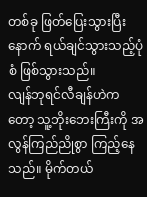တစ်ခု ဖြတ်ပြေးသွားပြီးနောက် ရယ်ချင်သွားသည့်ပုံစံ ဖြစ်သွားသည်။
လျန်ဘုရင်လီချန်ဟဲကတော့ သူ့ဘိုးဘေးကြီးကို အလွန်ကြည်ညိုစွာ ကြည့်နေသည်။ မိုက်တယ်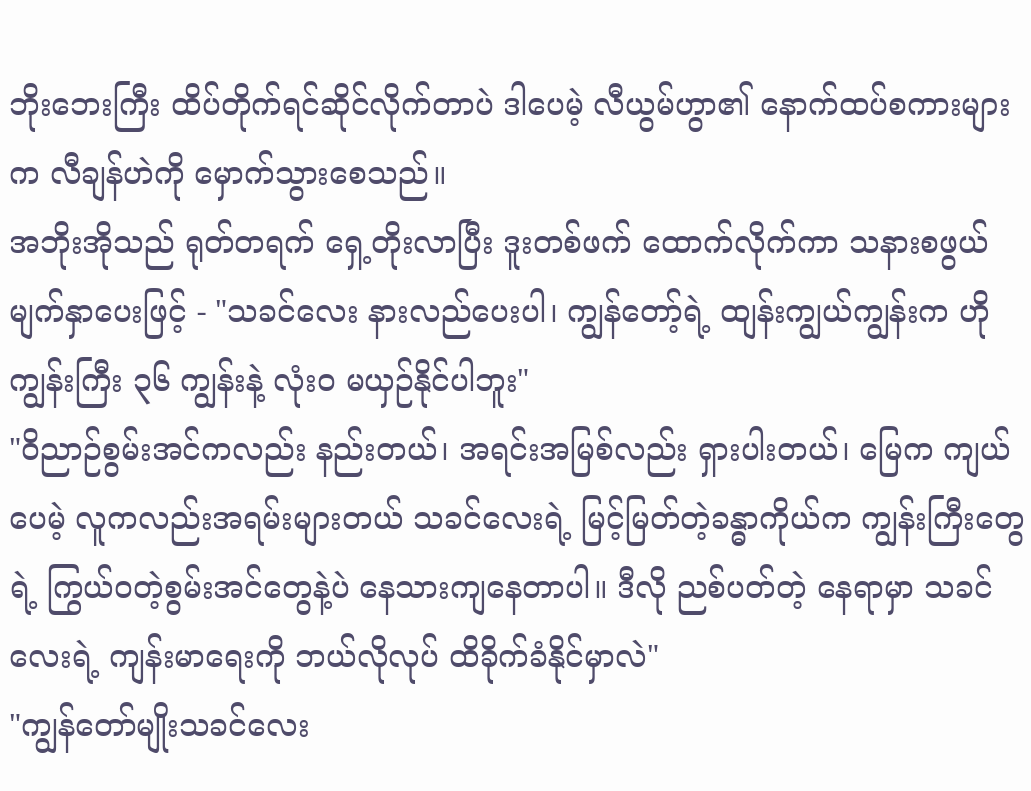ဘိုးဘေးကြီး ထိပ်တိုက်ရင်ဆိုင်လိုက်တာပဲ ဒါပေမဲ့ လီယွမ်ဟွာ၏ နောက်ထပ်စကားများက လီချန်ဟဲကို မှောက်သွားစေသည်။
အဘိုးအိုသည် ရုတ်တရက် ရှေ့တိုးလာပြီး ဒူးတစ်ဖက် ထောက်လိုက်ကာ သနားစဖွယ် မျက်နှာပေးဖြင့် - "သခင်လေး နားလည်ပေးပါ၊ ကျွန်တော့်ရဲ့ ထျန်းကျွယ်ကျွန်းက ဟိုကျွန်းကြီး ၃၆ ကျွန်းနဲ့ လုံးဝ မယှဉ်နိုင်ပါဘူး"
"ဝိညာဉ်စွမ်းအင်ကလည်း နည်းတယ်၊ အရင်းအမြစ်လည်း ရှားပါးတယ်၊ မြေက ကျယ်ပေမဲ့ လူကလည်းအရမ်းများတယ် သခင်လေးရဲ့ မြင့်မြတ်တဲ့ခန္ဓာကိုယ်က ကျွန်းကြီးတွေရဲ့ ကြွယ်ဝတဲ့စွမ်းအင်တွေနဲ့ပဲ နေသားကျနေတာပါ။ ဒီလို ညစ်ပတ်တဲ့ နေရာမှာ သခင်လေးရဲ့ ကျန်းမာရေးကို ဘယ်လိုလုပ် ထိခိုက်ခံနိုင်မှာလဲ"
"ကျွန်တော်မျိုးသခင်လေး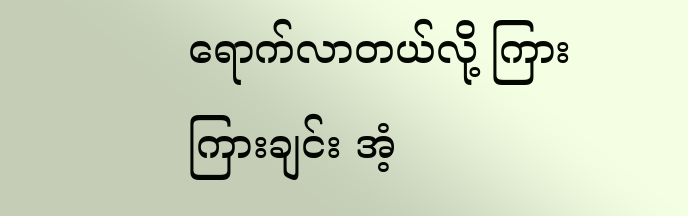ရောက်လာတယ်လို့ ကြားကြားချင်း အံ့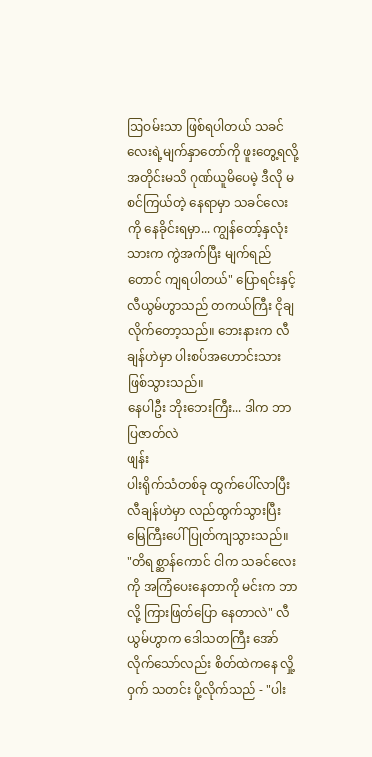ဩဝမ်းသာ ဖြစ်ရပါတယ် သခင်လေးရဲ့မျက်နှာတော်ကို ဖူးတွေ့ရလို့ အတိုင်းမသိ ဂုဏ်ယူမိပေမဲ့ ဒီလို မစင်ကြယ်တဲ့ နေရာမှာ သခင်လေးကို နေခိုင်းရမှာ... ကျွန်တော့်နှလုံးသားက ကွဲအက်ပြီး မျက်ရည်တောင် ကျရပါတယ်" ပြောရင်းနှင့် လီယွမ်ဟွာသည် တကယ်ကြီး ငိုချလိုက်တော့သည်။ ဘေးနားက လီချန်ဟဲမှာ ပါးစပ်အဟောင်းသား ဖြစ်သွားသည်။
နေပါဦး ဘိုးဘေးကြီး... ဒါက ဘာပြဇာတ်လဲ
ဖျန်း
ပါးရိုက်သံတစ်ခု ထွက်ပေါ်လာပြီး လီချန်ဟဲမှာ လည်ထွက်သွားပြီး မြေကြီးပေါ် ပြုတ်ကျသွားသည်။
"တိရစ္ဆာန်ကောင် ငါက သခင်လေးကို အကြံပေးနေတာကို မင်းက ဘာလို့ ကြားဖြတ်ပြော နေတာလဲ" လီယွမ်ဟွာက ဒေါသတကြီး အော်လိုက်သော်လည်း စိတ်ထဲကနေ လှို့ဝှက် သတင်း ပို့လိုက်သည် - "ပါး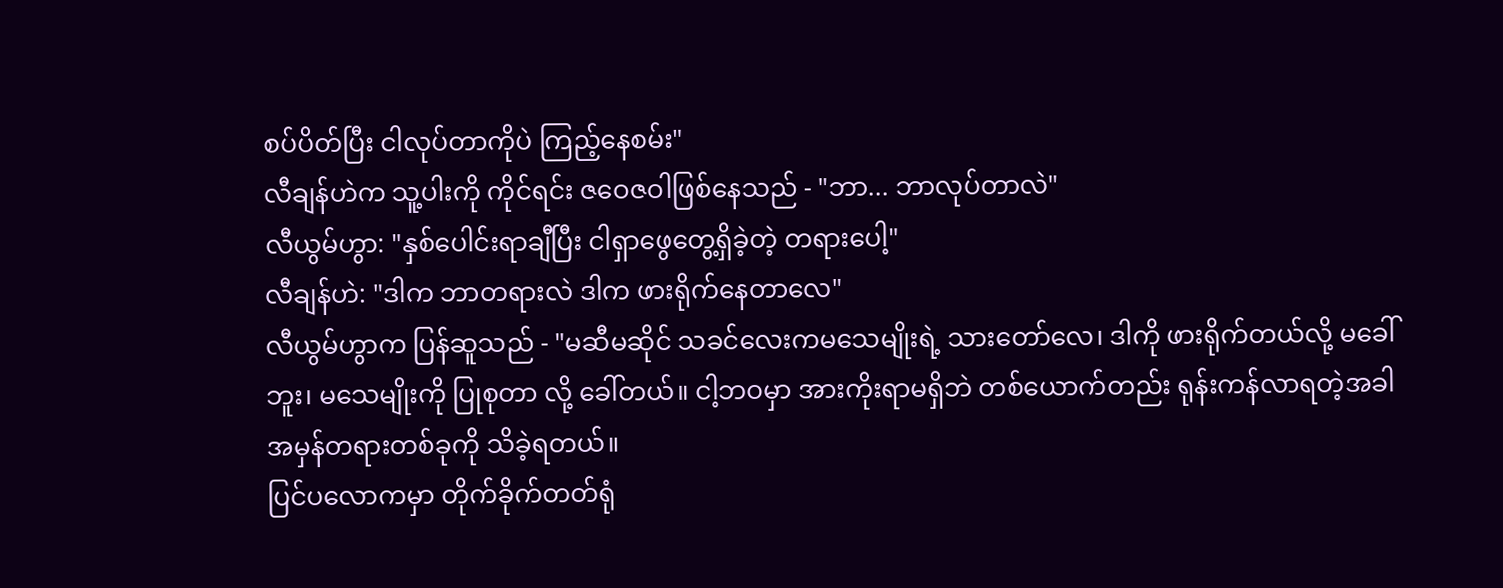စပ်ပိတ်ပြီး ငါလုပ်တာကိုပဲ ကြည့်နေစမ်း"
လီချန်ဟဲက သူ့ပါးကို ကိုင်ရင်း ဇဝေဇဝါဖြစ်နေသည် - "ဘာ... ဘာလုပ်တာလဲ"
လီယွမ်ဟွာ: "နှစ်ပေါင်းရာချီပြီး ငါရှာဖွေတွေ့ရှိခဲ့တဲ့ တရားပေါ့"
လီချန်ဟဲ: "ဒါက ဘာတရားလဲ ဒါက ဖားရိုက်နေတာလေ"
လီယွမ်ဟွာက ပြန်ဆူသည် - "မဆီမဆိုင် သခင်လေးကမသေမျိုးရဲ့ သားတော်လေ၊ ဒါကို ဖားရိုက်တယ်လို့ မခေါ်ဘူး၊ မသေမျိုးကို ပြုစုတာ လို့ ခေါ်တယ်။ ငါ့ဘဝမှာ အားကိုးရာမရှိဘဲ တစ်ယောက်တည်း ရုန်းကန်လာရတဲ့အခါ အမှန်တရားတစ်ခုကို သိခဲ့ရတယ်။
ပြင်ပလောကမှာ တိုက်ခိုက်တတ်ရုံ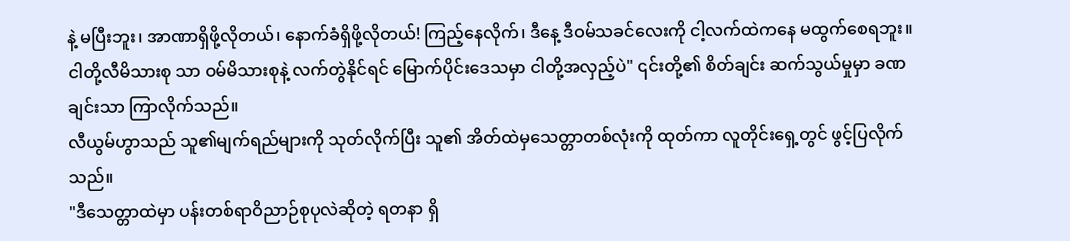နဲ့ မပြီးဘူး၊ အာဏာရှိဖို့လိုတယ်၊ နောက်ခံရှိဖို့လိုတယ်! ကြည့်နေလိုက်၊ ဒီနေ့ ဒီဝမ်သခင်လေးကို ငါ့လက်ထဲကနေ မထွက်စေရဘူး။ ငါတို့လီမိသားစု သာ ဝမ်မိသားစုနဲ့ လက်တွဲနိုင်ရင် မြောက်ပိုင်းဒေသမှာ ငါတို့အလှည့်ပဲ" ၎င်းတို့၏ စိတ်ချင်း ဆက်သွယ်မှုမှာ ခဏချင်းသာ ကြာလိုက်သည်။
လီယွမ်ဟွာသည် သူ၏မျက်ရည်များကို သုတ်လိုက်ပြီး သူ၏ အိတ်ထဲမှသေတ္တာတစ်လုံးကို ထုတ်ကာ လူတိုင်းရှေ့တွင် ဖွင့်ပြလိုက်သည်။
"ဒီသေတ္တာထဲမှာ ပန်းတစ်ရာဝိညာဉ်စုပုလဲဆိုတဲ့ ရတနာ ရှိ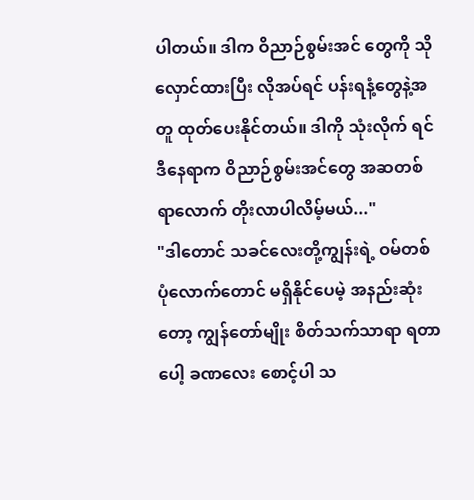ပါတယ်။ ဒါက ဝိညာဉ်စွမ်းအင် တွေကို သိုလှောင်ထားပြီး လိုအပ်ရင် ပန်းရနံ့တွေနဲ့အတူ ထုတ်ပေးနိုင်တယ်။ ဒါကို သုံးလိုက် ရင် ဒီနေရာက ဝိညာဉ်စွမ်းအင်တွေ အဆတစ်ရာလောက် တိုးလာပါလိမ့်မယ်..."
"ဒါတောင် သခင်လေးတို့ကျွန်းရဲ့ ဝမ်တစ်ပုံလောက်တောင် မရှိနိုင်ပေမဲ့ အနည်းဆုံးတော့ ကျွန်တော်မျိုး စိတ်သက်သာရာ ရတာပေါ့ ခဏလေး စောင့်ပါ သ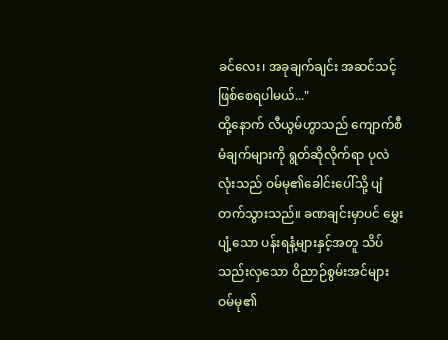ခင်လေး၊ အခုချက်ချင်း အဆင်သင့် ဖြစ်စေရပါမယ်..."
ထို့နောက် လီယွမ်ဟွာသည် ကျောက်စီမံချက်များကို ရွတ်ဆိုလိုက်ရာ ပုလဲလုံးသည် ဝမ်မု၏ခေါင်းပေါ်သို့ ပျံတက်သွားသည်။ ခဏချင်းမှာပင် မွှေးပျံ့သော ပန်းရနံ့များနှင့်အတူ သိပ်သည်းလှသော ဝိညာဉ်စွမ်းအင်များ ဝမ်မု၏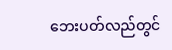ဘေးပတ်လည်တွင်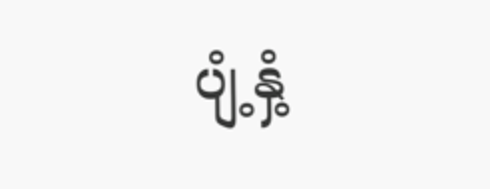ပျံ့နှံ့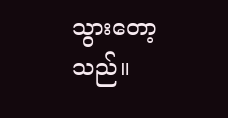သွားတော့သည်။